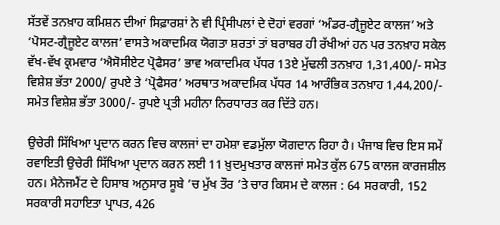ਸੱਤਵੇਂ ਤਨਖ਼ਾਹ ਕਮਿਸ਼ਨ ਦੀਆਂ ਸਿਫ਼ਾਰਸ਼ਾਂ ਨੇ ਵੀ ਪ੍ਰਿੰਸੀਪਲਾਂ ਦੇ ਦੋਹਾਂ ਵਰਗਾਂ ‘ਅੰਡਰ-ਗ੍ਰੈਜੂਏਟ ਕਾਲਜ’ ਅਤੇ ‘ਪੋਸਟ-ਗ੍ਰੈਜੂਏਟ ਕਾਲਜ’ ਵਾਸਤੇ ਅਕਾਦਮਿਕ ਯੋਗਤਾ ਸ਼ਰਤਾਂ ਤਾਂ ਬਰਾਬਰ ਹੀ ਰੱਖੀਆਂ ਹਨ ਪਰ ਤਨਖ਼ਾਹ ਸਕੇਲ ਵੱਖ-ਵੱਖ ਕ੍ਰਮਵਾਰ ‘ਐਸੋਸੀਏਟ ਪ੍ਰੋਫੈਸਰ’ ਭਾਵ ਅਕਾਦਮਿਕ ਪੱਧਰ 13ਏ ਮੁੱਢਲੀ ਤਨਖ਼ਾਹ 1,31,400/- ਸਮੇਤ ਵਿਸ਼ੇਸ਼ ਭੱਤਾ 2000/ ਰੁਪਏ ਤੇ ‘ਪ੍ਰੋਫੈਸਰ’ ਅਰਥਾਤ ਅਕਾਦਮਿਕ ਪੱਧਰ 14 ਆਰੰਭਿਕ ਤਨਖ਼ਾਹ 1,44,200/- ਸਮੇਤ ਵਿਸ਼ੇਸ਼ ਭੱਤਾ 3000/- ਰੁਪਏ ਪ੍ਰਤੀ ਮਹੀਨਾ ਨਿਰਧਾਰਤ ਕਰ ਦਿੱਤੇ ਹਨ।

ਉਚੇਰੀ ਸਿੱਖਿਆ ਪ੍ਰਦਾਨ ਕਰਨ ਵਿਚ ਕਾਲਜਾਂ ਦਾ ਹਮੇਸ਼ਾ ਵਡਮੁੱਲਾ ਯੋਗਦਾਨ ਰਿਹਾ ਹੈ। ਪੰਜਾਬ ਵਿਚ ਇਸ ਸਮੇਂ ਰਵਾਇਤੀ ਉਚੇਰੀ ਸਿੱਖਿਆ ਪ੍ਰਦਾਨ ਕਰਨ ਲਈ 11 ਖ਼ੁਦਮੁਖਤਾਰ ਕਾਲਜਾਂ ਸਮੇਤ ਕੁੱਲ 675 ਕਾਲਜ ਕਾਰਜਸ਼ੀਲ ਹਨ। ਮੈਨੇਜਮੈਂਟ ਦੇ ਹਿਸਾਬ ਅਨੁਸਾਰ ਸੂਬੇ ’ਚ ਮੁੱਖ ਤੌਰ ’ਤੇ ਚਾਰ ਕਿਸਮ ਦੇ ਕਾਲਜ : 64 ਸਰਕਾਰੀ, 152 ਸਰਕਾਰੀ ਸਹਾਇਤਾ ਪ੍ਰਾਪਤ, 426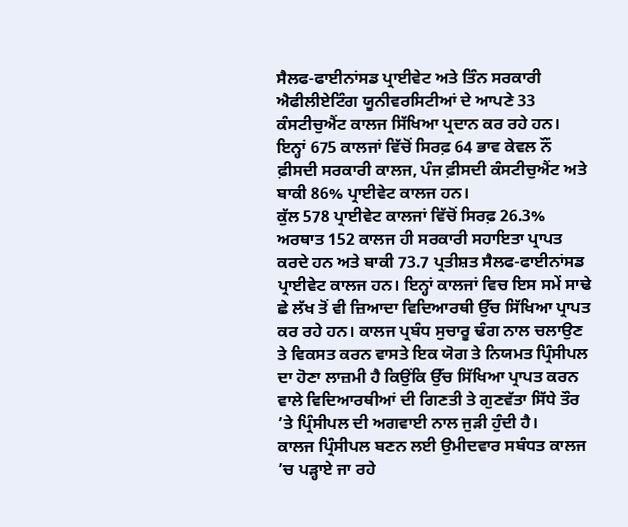ਸੈਲਫ-ਫਾਈਨਾਂਸਡ ਪ੍ਰਾਈਵੇਟ ਅਤੇ ਤਿੰਨ ਸਰਕਾਰੀ ਐਫੀਲੀਏਟਿੰਗ ਯੂਨੀਵਰਸਿਟੀਆਂ ਦੇ ਆਪਣੇ 33 ਕੰਸਟੀਚੁਐਂਟ ਕਾਲਜ ਸਿੱਖਿਆ ਪ੍ਰਦਾਨ ਕਰ ਰਹੇ ਹਨ। ਇਨ੍ਹਾਂ 675 ਕਾਲਜਾਂ ਵਿੱਚੋਂ ਸਿਰਫ਼ 64 ਭਾਵ ਕੇਵਲ ਨੌਂ ਫ਼ੀਸਦੀ ਸਰਕਾਰੀ ਕਾਲਜ, ਪੰਜ ਫ਼ੀਸਦੀ ਕੰਸਟੀਚੁਐਂਟ ਅਤੇ ਬਾਕੀ 86% ਪ੍ਰਾਈਵੇਟ ਕਾਲਜ ਹਨ।
ਕੁੱਲ 578 ਪ੍ਰਾਈਵੇਟ ਕਾਲਜਾਂ ਵਿੱਚੋਂ ਸਿਰਫ਼ 26.3% ਅਰਥਾਤ 152 ਕਾਲਜ ਹੀ ਸਰਕਾਰੀ ਸਹਾਇਤਾ ਪ੍ਰਾਪਤ ਕਰਦੇ ਹਨ ਅਤੇ ਬਾਕੀ 73.7 ਪ੍ਰਤੀਸ਼ਤ ਸੈਲਫ-ਫਾਈਨਾਂਸਡ ਪ੍ਰਾਈਵੇਟ ਕਾਲਜ ਹਨ। ਇਨ੍ਹਾਂ ਕਾਲਜਾਂ ਵਿਚ ਇਸ ਸਮੇਂ ਸਾਢੇ ਛੇ ਲੱਖ ਤੋਂ ਵੀ ਜ਼ਿਆਦਾ ਵਿਦਿਆਰਥੀ ਉੱਚ ਸਿੱਖਿਆ ਪ੍ਰਾਪਤ ਕਰ ਰਹੇ ਹਨ। ਕਾਲਜ ਪ੍ਰਬੰਧ ਸੁਚਾਰੂ ਢੰਗ ਨਾਲ ਚਲਾਉਣ ਤੇ ਵਿਕਸਤ ਕਰਨ ਵਾਸਤੇ ਇਕ ਯੋਗ ਤੇ ਨਿਯਮਤ ਪ੍ਰਿੰਸੀਪਲ ਦਾ ਹੋਣਾ ਲਾਜ਼ਮੀ ਹੈ ਕਿਉਂਕਿ ਉੱਚ ਸਿੱਖਿਆ ਪ੍ਰਾਪਤ ਕਰਨ ਵਾਲੇ ਵਿਦਿਆਰਥੀਆਂ ਦੀ ਗਿਣਤੀ ਤੇ ਗੁਣਵੱਤਾ ਸਿੱਧੇ ਤੌਰ ’ਤੇ ਪ੍ਰਿੰਸੀਪਲ ਦੀ ਅਗਵਾਈ ਨਾਲ ਜੁੜੀ ਹੁੰਦੀ ਹੈ।
ਕਾਲਜ ਪ੍ਰਿੰਸੀਪਲ ਬਣਨ ਲਈ ਉਮੀਦਵਾਰ ਸਬੰਧਤ ਕਾਲਜ ’ਚ ਪੜ੍ਹਾਏ ਜਾ ਰਹੇ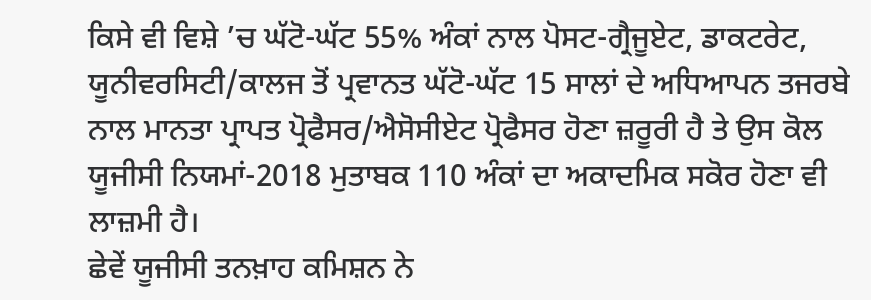ਕਿਸੇ ਵੀ ਵਿਸ਼ੇ ’ਚ ਘੱਟੋ-ਘੱਟ 55% ਅੰਕਾਂ ਨਾਲ ਪੋਸਟ-ਗ੍ਰੈਜੂਏਟ, ਡਾਕਟਰੇਟ, ਯੂਨੀਵਰਸਿਟੀ/ਕਾਲਜ ਤੋਂ ਪ੍ਰਵਾਨਤ ਘੱਟੋ-ਘੱਟ 15 ਸਾਲਾਂ ਦੇ ਅਧਿਆਪਨ ਤਜਰਬੇ ਨਾਲ ਮਾਨਤਾ ਪ੍ਰਾਪਤ ਪ੍ਰੋਫੈਸਰ/ਐਸੋਸੀਏਟ ਪ੍ਰੋਫੈਸਰ ਹੋਣਾ ਜ਼ਰੂਰੀ ਹੈ ਤੇ ਉਸ ਕੋਲ ਯੂਜੀਸੀ ਨਿਯਮਾਂ-2018 ਮੁਤਾਬਕ 110 ਅੰਕਾਂ ਦਾ ਅਕਾਦਮਿਕ ਸਕੋਰ ਹੋਣਾ ਵੀ ਲਾਜ਼ਮੀ ਹੈ।
ਛੇਵੇਂ ਯੂਜੀਸੀ ਤਨਖ਼ਾਹ ਕਮਿਸ਼ਨ ਨੇ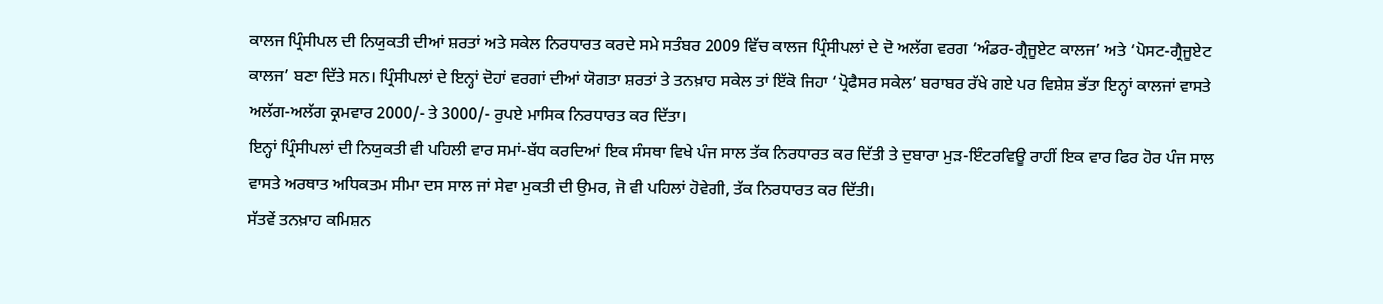ਕਾਲਜ ਪ੍ਰਿੰਸੀਪਲ ਦੀ ਨਿਯੁਕਤੀ ਦੀਆਂ ਸ਼ਰਤਾਂ ਅਤੇ ਸਕੇਲ ਨਿਰਧਾਰਤ ਕਰਦੇ ਸਮੇ ਸਤੰਬਰ 2009 ਵਿੱਚ ਕਾਲਜ ਪ੍ਰਿੰਸੀਪਲਾਂ ਦੇ ਦੋ ਅਲੱਗ ਵਰਗ ‘ਅੰਡਰ-ਗ੍ਰੈਜੂਏਟ ਕਾਲਜ’ ਅਤੇ ‘ਪੋਸਟ-ਗ੍ਰੈਜੂਏਟ ਕਾਲਜ’ ਬਣਾ ਦਿੱਤੇ ਸਨ। ਪ੍ਰਿੰਸੀਪਲਾਂ ਦੇ ਇਨ੍ਹਾਂ ਦੋਹਾਂ ਵਰਗਾਂ ਦੀਆਂ ਯੋਗਤਾ ਸ਼ਰਤਾਂ ਤੇ ਤਨਖ਼ਾਹ ਸਕੇਲ ਤਾਂ ਇੱਕੋ ਜਿਹਾ ‘ਪ੍ਰੋਫੈਸਰ ਸਕੇਲ’ ਬਰਾਬਰ ਰੱਖੇ ਗਏ ਪਰ ਵਿਸ਼ੇਸ਼ ਭੱਤਾ ਇਨ੍ਹਾਂ ਕਾਲਜਾਂ ਵਾਸਤੇ ਅਲੱਗ-ਅਲੱਗ ਕ੍ਰਮਵਾਰ 2000/- ਤੇ 3000/- ਰੁਪਏ ਮਾਸਿਕ ਨਿਰਧਾਰਤ ਕਰ ਦਿੱਤਾ।
ਇਨ੍ਹਾਂ ਪ੍ਰਿੰਸੀਪਲਾਂ ਦੀ ਨਿਯੁਕਤੀ ਵੀ ਪਹਿਲੀ ਵਾਰ ਸਮਾਂ-ਬੱਧ ਕਰਦਿਆਂ ਇਕ ਸੰਸਥਾ ਵਿਖੇ ਪੰਜ ਸਾਲ ਤੱਕ ਨਿਰਧਾਰਤ ਕਰ ਦਿੱਤੀ ਤੇ ਦੁਬਾਰਾ ਮੁੜ-ਇੰਟਰਵਿਊ ਰਾਹੀਂ ਇਕ ਵਾਰ ਫਿਰ ਹੋਰ ਪੰਜ ਸਾਲ ਵਾਸਤੇ ਅਰਥਾਤ ਅਧਿਕਤਮ ਸੀਮਾ ਦਸ ਸਾਲ ਜਾਂ ਸੇਵਾ ਮੁਕਤੀ ਦੀ ਉਮਰ, ਜੋ ਵੀ ਪਹਿਲਾਂ ਹੋਵੇਗੀ, ਤੱਕ ਨਿਰਧਾਰਤ ਕਰ ਦਿੱਤੀ।
ਸੱਤਵੇਂ ਤਨਖ਼ਾਹ ਕਮਿਸ਼ਨ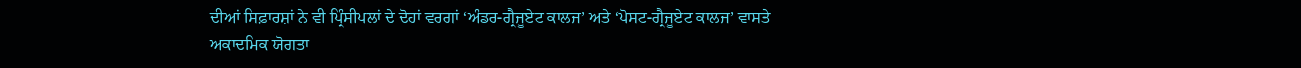ਦੀਆਂ ਸਿਫ਼ਾਰਸ਼ਾਂ ਨੇ ਵੀ ਪ੍ਰਿੰਸੀਪਲਾਂ ਦੇ ਦੋਹਾਂ ਵਰਗਾਂ ‘ਅੰਡਰ-ਗ੍ਰੈਜੂਏਟ ਕਾਲਜ’ ਅਤੇ ‘ਪੋਸਟ-ਗ੍ਰੈਜੂਏਟ ਕਾਲਜ’ ਵਾਸਤੇ ਅਕਾਦਮਿਕ ਯੋਗਤਾ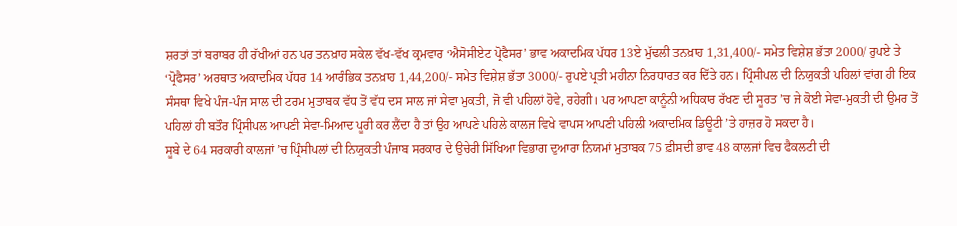ਸ਼ਰਤਾਂ ਤਾਂ ਬਰਾਬਰ ਹੀ ਰੱਖੀਆਂ ਹਨ ਪਰ ਤਨਖ਼ਾਹ ਸਕੇਲ ਵੱਖ-ਵੱਖ ਕ੍ਰਮਵਾਰ ‘ਐਸੋਸੀਏਟ ਪ੍ਰੋਫੈਸਰ’ ਭਾਵ ਅਕਾਦਮਿਕ ਪੱਧਰ 13ਏ ਮੁੱਢਲੀ ਤਨਖ਼ਾਹ 1,31,400/- ਸਮੇਤ ਵਿਸ਼ੇਸ਼ ਭੱਤਾ 2000/ ਰੁਪਏ ਤੇ ‘ਪ੍ਰੋਫੈਸਰ’ ਅਰਥਾਤ ਅਕਾਦਮਿਕ ਪੱਧਰ 14 ਆਰੰਭਿਕ ਤਨਖ਼ਾਹ 1,44,200/- ਸਮੇਤ ਵਿਸ਼ੇਸ਼ ਭੱਤਾ 3000/- ਰੁਪਏ ਪ੍ਰਤੀ ਮਹੀਨਾ ਨਿਰਧਾਰਤ ਕਰ ਦਿੱਤੇ ਹਨ। ਪ੍ਰਿੰਸੀਪਲ ਦੀ ਨਿਯੁਕਤੀ ਪਹਿਲਾਂ ਵਾਂਗ ਹੀ ਇਕ ਸੰਸਥਾ ਵਿਖੇ ਪੰਜ-ਪੰਜ ਸਾਲ ਦੀ ਟਰਮ ਮੁਤਾਬਕ ਵੱਧ ਤੋਂ ਵੱਧ ਦਸ ਸਾਲ ਜਾਂ ਸੇਵਾ ਮੁਕਤੀ, ਜੋ ਵੀ ਪਹਿਲਾਂ ਹੋਵੇ, ਰਹੇਗੀ। ਪਰ ਆਪਣਾ ਕਾਨੂੰਨੀ ਅਧਿਕਾਰ ਰੱਖਣ ਦੀ ਸੂਰਤ ’ਚ ਜੇ ਕੋਈ ਸੇਵਾ-ਮੁਕਤੀ ਦੀ ਉਮਰ ਤੋਂ ਪਹਿਲਾਂ ਹੀ ਬਤੌਰ ਪ੍ਰਿੰਸੀਪਲ ਆਪਣੀ ਸੇਵਾ-ਮਿਆਦ ਪੂਰੀ ਕਰ ਲੈਂਦਾ ਹੈ ਤਾਂ ਉਹ ਆਪਣੇ ਪਹਿਲੇ ਕਾਲਜ ਵਿਖੇ ਵਾਪਸ ਆਪਣੀ ਪਹਿਲੀ ਅਕਾਦਮਿਕ ਡਿਊਟੀ ’ਤੇ ਹਾਜ਼ਰ ਹੋ ਸਕਦਾ ਹੈ।
ਸੂਬੇ ਦੇ 64 ਸਰਕਾਰੀ ਕਾਲਜਾਂ ’ਚ ਪ੍ਰਿੰਸੀਪਲਾਂ ਦੀ ਨਿਯੁਕਤੀ ਪੰਜਾਬ ਸਰਕਾਰ ਦੇ ਉਚੇਰੀ ਸਿੱਖਿਆ ਵਿਭਾਗ ਦੁਆਰਾ ਨਿਯਮਾਂ ਮੁਤਾਬਕ 75 ਫ਼ੀਸਦੀ ਭਾਵ 48 ਕਾਲਜਾਂ ਵਿਚ ਫੈਕਲਟੀ ਦੀ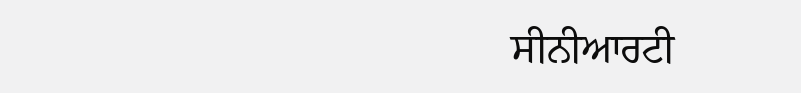ਸੀਨੀਆਰਟੀ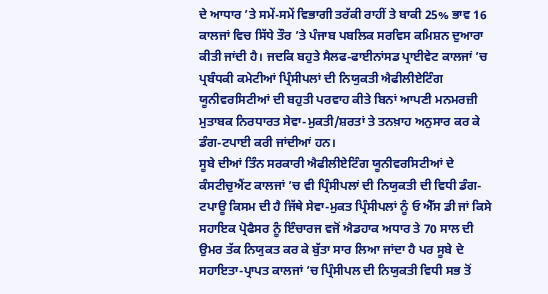ਦੇ ਆਧਾਰ ’ਤੇ ਸਮੇਂ-ਸਮੇਂ ਵਿਭਾਗੀ ਤਰੱਕੀ ਰਾਹੀਂ ਤੇ ਬਾਕੀ 25% ਭਾਵ 16 ਕਾਲਜਾਂ ਵਿਚ ਸਿੱਧੇ ਤੌਰ ’ਤੇ ਪੰਜਾਬ ਪਬਲਿਕ ਸਰਵਿਸ ਕਮਿਸ਼ਨ ਦੁਆਰਾ ਕੀਤੀ ਜਾਂਦੀ ਹੈ। ਜਦਕਿ ਬਹੁਤੇ ਸੈਲਫ-ਫਾਈਨਾਂਸਡ ਪ੍ਰਾਈਵੇਟ ਕਾਲਜਾਂ ’ਚ ਪ੍ਰਬੰਧਕੀ ਕਮੇਟੀਆਂ ਪ੍ਰਿੰਸੀਪਲਾਂ ਦੀ ਨਿਯੁਕਤੀ ਐਫੀਲੀਏਟਿੰਗ ਯੂਨੀਵਰਸਿਟੀਆਂ ਦੀ ਬਹੁਤੀ ਪਰਵਾਹ ਕੀਤੇ ਬਿਨਾਂ ਆਪਣੀ ਮਨਮਰਜ਼ੀ ਮੁਤਾਬਕ ਨਿਰਧਾਰਤ ਸੇਵਾ-ਮੁਕਤੀ/ਸ਼ਰਤਾਂ ਤੇ ਤਨਖ਼ਾਹ ਅਨੁਸਾਰ ਕਰ ਕੇ ਡੰਗ-ਟਪਾਈ ਕਰੀ ਜਾਂਦੀਆਂ ਹਨ।
ਸੂਬੇ ਦੀਆਂ ਤਿੰਨ ਸਰਕਾਰੀ ਐਫੀਲੀਏਟਿੰਗ ਯੂਨੀਵਰਸਿਟੀਆਂ ਦੇ ਕੰਸਟੀਚੁਐਂਟ ਕਾਲਜਾਂ ’ਚ ਵੀ ਪ੍ਰਿੰਸੀਪਲਾਂ ਦੀ ਨਿਯੁਕਤੀ ਦੀ ਵਿਧੀ ਡੰਗ-ਟਪਾਊ ਕਿਸਮ ਦੀ ਹੈ ਜਿੱਥੇ ਸੇਵਾ-ਮੁਕਤ ਪ੍ਰਿੰਸੀਪਲਾਂ ਨੂੰ ਓ ਐੱਸ ਡੀ ਜਾਂ ਕਿਸੇ ਸਹਾਇਕ ਪ੍ਰੋਫੈਸਰ ਨੂੰ ਇੰਚਾਰਜ ਵਜੋਂ ਐਡਹਾਕ ਅਧਾਰ ਤੇ 70 ਸਾਲ ਦੀ ਉਮਰ ਤੱਕ ਨਿਯੁਕਤ ਕਰ ਕੇ ਬੁੱਤਾ ਸਾਰ ਲਿਆ ਜਾਂਦਾ ਹੈ ਪਰ ਸੂਬੇ ਦੇ ਸਹਾਇਤਾ-ਪ੍ਰਾਪਤ ਕਾਲਜਾਂ ’ਚ ਪ੍ਰਿੰਸੀਪਲ ਦੀ ਨਿਯੁਕਤੀ ਵਿਧੀ ਸਭ ਤੋਂ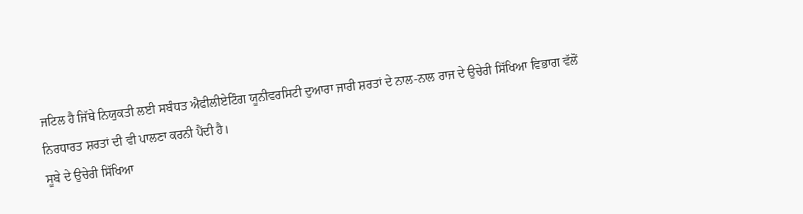ਜਟਿਲ ਹੈ ਜਿੱਥੇ ਨਿਯੁਕਤੀ ਲਈ ਸਬੰਧਤ ਐਫੀਲੀਏਟਿੰਗ ਯੂਨੀਵਰਸਿਟੀ ਦੁਆਰਾ ਜਾਰੀ ਸ਼ਰਤਾਂ ਦੇ ਨਾਲ-ਨਾਲ ਰਾਜ ਦੇ ਉਚੇਰੀ ਸਿੱਖਿਆ ਵਿਭਾਗ ਵੱਲੋਂ ਨਿਰਧਾਰਤ ਸ਼ਰਤਾਂ ਦੀ ਵੀ ਪਾਲਣਾ ਕਰਨੀ ਪੈਂਦੀ ਹੈ।
ਸੂਬੇ ਦੇ ਉਚੇਰੀ ਸਿੱਖਿਆ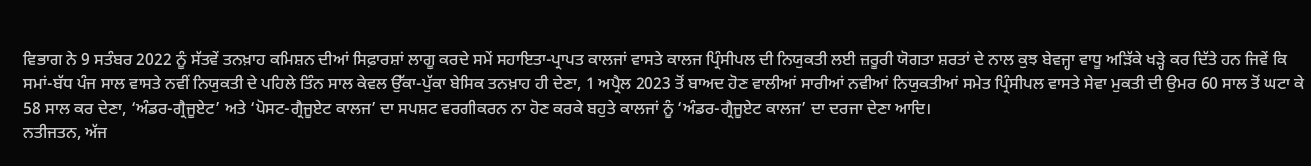ਵਿਭਾਗ ਨੇ 9 ਸਤੰਬਰ 2022 ਨੂੰ ਸੱਤਵੇਂ ਤਨਖ਼ਾਹ ਕਮਿਸ਼ਨ ਦੀਆਂ ਸਿਫ਼ਾਰਸ਼ਾਂ ਲਾਗੂ ਕਰਦੇ ਸਮੇਂ ਸਹਾਇਤਾ-ਪ੍ਰਾਪਤ ਕਾਲਜਾਂ ਵਾਸਤੇ ਕਾਲਜ ਪ੍ਰਿੰਸੀਪਲ ਦੀ ਨਿਯੁਕਤੀ ਲਈ ਜ਼ਰੂਰੀ ਯੋਗਤਾ ਸ਼ਰਤਾਂ ਦੇ ਨਾਲ ਕੁਝ ਬੇਵਜ੍ਹਾ ਵਾਧੂ ਅੜਿੱਕੇ ਖੜ੍ਹੇ ਕਰ ਦਿੱਤੇ ਹਨ ਜਿਵੇਂ ਕਿ ਸਮਾਂ-ਬੱਧ ਪੰਜ ਸਾਲ ਵਾਸਤੇ ਨਵੀਂ ਨਿਯੁਕਤੀ ਦੇ ਪਹਿਲੇ ਤਿੰਨ ਸਾਲ ਕੇਵਲ ਉੱਕਾ-ਪੁੱਕਾ ਬੇਸਿਕ ਤਨਖ਼ਾਹ ਹੀ ਦੇਣਾ, 1 ਅਪ੍ਰੈਲ 2023 ਤੋਂ ਬਾਅਦ ਹੋਣ ਵਾਲੀਆਂ ਸਾਰੀਆਂ ਨਵੀਆਂ ਨਿਯੁਕਤੀਆਂ ਸਮੇਤ ਪ੍ਰਿੰਸੀਪਲ ਵਾਸਤੇ ਸੇਵਾ ਮੁਕਤੀ ਦੀ ਉਮਰ 60 ਸਾਲ ਤੋਂ ਘਟਾ ਕੇ 58 ਸਾਲ ਕਰ ਦੇਣਾ, ‘ਅੰਡਰ-ਗ੍ਰੈਜੂਏਟ’ ਅਤੇ ‘ਪੋਸਟ-ਗ੍ਰੈਜੂਏਟ ਕਾਲਜ’ ਦਾ ਸਪਸ਼ਟ ਵਰਗੀਕਰਨ ਨਾ ਹੋਣ ਕਰਕੇ ਬਹੁਤੇ ਕਾਲਜਾਂ ਨੂੰ ‘ਅੰਡਰ-ਗ੍ਰੈਜੂਏਟ ਕਾਲਜ’ ਦਾ ਦਰਜਾ ਦੇਣਾ ਆਦਿ।
ਨਤੀਜਤਨ, ਅੱਜ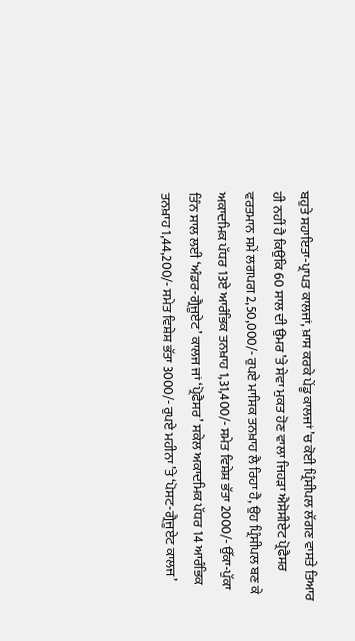ਬਹੁਤੇ ਸਹਾਇਤਾ-ਪ੍ਰਾਪਤ ਕਾਲਜਾਂ, ਖ਼ਾਸ ਕਰਕੇ ਪੇਂਡੂ ਕਾਲਜਾਂ ’ਚ ਕੋਈ ਪ੍ਰਿੰਸੀਪਲ ਲੱਗਣ ਵਾਸਤੇ ਤਿਆਰ ਹੀ ਨਹੀਂ ਹੈ ਕਿਉਂਕਿ 60 ਸਾਲ ਦੀ ਉਮਰ ’ਤੇ ਸੇਵਾ ਮੁਕਤ ਹੋਣ ਵਾਲਾ ਜਿਹੜਾ ਐਸੋਸੀਏਟ ਪ੍ਰੋਫੈਸਰ ਵਰਤਮਾਨ ਸਮੇਂ ਲਗਪਗ 2,50,000/- ਰੁਪਏ ਮਾਸਿਕ ਤਨਖ਼ਾਹ ਲੈ ਰਿਹਾ ਹੈ, ਉਹ ਪ੍ਰਿੰਸੀਪਲ ਬਣ ਕੇ ਅਕਾਦਮਿਕ ਪੱਧਰ 13ਏ ਆਰੰਭਿਕ ਤਨਖ਼ਾਹ 1,31,400/- ਸਮੇਤ ਵਿਸ਼ੇਸ਼ ਭੱਤਾ 2000/- ਉੱਕਾ-ਪੁੱਕਾ ਤਿੰਨ ਸਾਲ ਲਈ ‘ਅੰਡਰ-ਗ੍ਰੈਜੂਏਟ’ ਕਾਲਜ ਜਾਂ ‘ਪ੍ਰੋਫੈਸਰ’ ਸਕੇਲ ਅਕਾਦਮਿਕ ਪੱਧਰ 14 ਆਰੰਭਿਕ ਤਨਖ਼ਾਹ 1,44,200/- ਸਮੇਤ ਵਿਸ਼ੇਸ਼ ਭੱਤਾ 3000/- ਰੁਪਏ ਮਹੀਨਾ ’ਤੇ ‘ਪੋਸਟ-ਗ੍ਰੈਜੂਏਟ ਕਾਲਜ’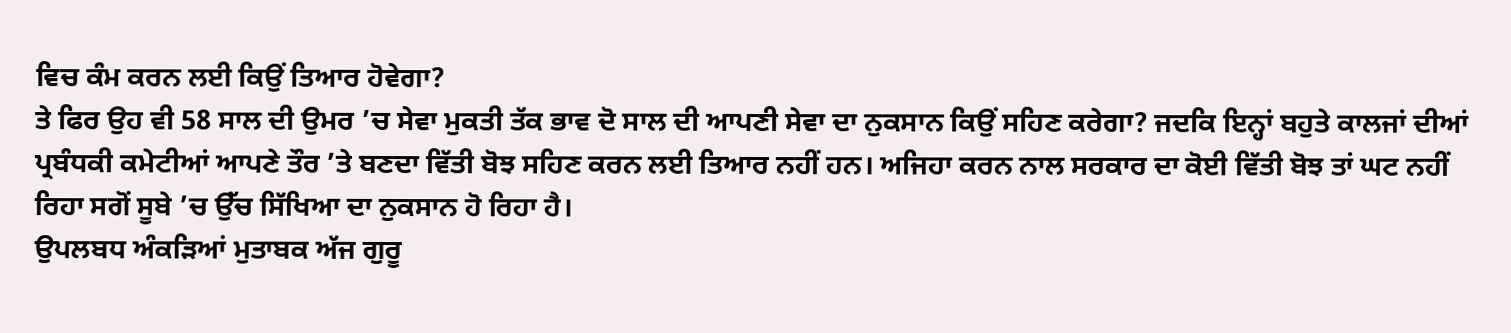ਵਿਚ ਕੰਮ ਕਰਨ ਲਈ ਕਿਉਂ ਤਿਆਰ ਹੋਵੇਗਾ?
ਤੇ ਫਿਰ ਉਹ ਵੀ 58 ਸਾਲ ਦੀ ਉਮਰ ’ਚ ਸੇਵਾ ਮੁਕਤੀ ਤੱਕ ਭਾਵ ਦੋ ਸਾਲ ਦੀ ਆਪਣੀ ਸੇਵਾ ਦਾ ਨੁਕਸਾਨ ਕਿਉਂ ਸਹਿਣ ਕਰੇਗਾ? ਜਦਕਿ ਇਨ੍ਹਾਂ ਬਹੁਤੇ ਕਾਲਜਾਂ ਦੀਆਂ ਪ੍ਰਬੰਧਕੀ ਕਮੇਟੀਆਂ ਆਪਣੇ ਤੌਰ ’ਤੇ ਬਣਦਾ ਵਿੱਤੀ ਬੋਝ ਸਹਿਣ ਕਰਨ ਲਈ ਤਿਆਰ ਨਹੀਂ ਹਨ। ਅਜਿਹਾ ਕਰਨ ਨਾਲ ਸਰਕਾਰ ਦਾ ਕੋਈ ਵਿੱਤੀ ਬੋਝ ਤਾਂ ਘਟ ਨਹੀਂ ਰਿਹਾ ਸਗੋਂ ਸੂਬੇ ’ਚ ਉੱਚ ਸਿੱਖਿਆ ਦਾ ਨੁਕਸਾਨ ਹੋ ਰਿਹਾ ਹੈ।
ਉਪਲਬਧ ਅੰਕੜਿਆਂ ਮੁਤਾਬਕ ਅੱਜ ਗੁਰੂ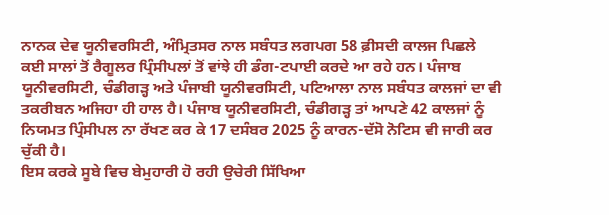ਨਾਨਕ ਦੇਵ ਯੂਨੀਵਰਸਿਟੀ, ਅੰਮ੍ਰਿਤਸਰ ਨਾਲ ਸਬੰਧਤ ਲਗਪਗ 58 ਫ਼ੀਸਦੀ ਕਾਲਜ ਪਿਛਲੇ ਕਈ ਸਾਲਾਂ ਤੋਂ ਰੈਗੂਲਰ ਪ੍ਰਿੰਸੀਪਲਾਂ ਤੋਂ ਵਾਂਝੇ ਹੀ ਡੰਗ-ਟਪਾਈ ਕਰਦੇ ਆ ਰਹੇ ਹਨ। ਪੰਜਾਬ ਯੂਨੀਵਰਸਿਟੀ, ਚੰਡੀਗੜ੍ਹ ਅਤੇ ਪੰਜਾਬੀ ਯੂਨੀਵਰਸਿਟੀ, ਪਟਿਆਲਾ ਨਾਲ ਸਬੰਧਤ ਕਾਲਜਾਂ ਦਾ ਵੀ ਤਕਰੀਬਨ ਅਜਿਹਾ ਹੀ ਹਾਲ ਹੈ। ਪੰਜਾਬ ਯੂਨੀਵਰਸਿਟੀ, ਚੰਡੀਗੜ੍ਹ ਤਾਂ ਆਪਣੇ 42 ਕਾਲਜਾਂ ਨੂੰ ਨਿਯਮਤ ਪ੍ਰਿੰਸੀਪਲ ਨਾ ਰੱਖਣ ਕਰ ਕੇ 17 ਦਸੰਬਰ 2025 ਨੂੰ ਕਾਰਨ-ਦੱਸੋ ਨੋਟਿਸ ਵੀ ਜਾਰੀ ਕਰ ਚੁੱਕੀ ਹੈ।
ਇਸ ਕਰਕੇ ਸੂਬੇ ਵਿਚ ਬੇਮੁਹਾਰੀ ਹੋ ਰਹੀ ਉਚੇਰੀ ਸਿੱਖਿਆ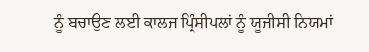ਨੂੰ ਬਚਾਉਣ ਲਈ ਕਾਲਜ ਪ੍ਰਿੰਸੀਪਲਾਂ ਨੂੰ ਯੂਜੀਸੀ ਨਿਯਮਾਂ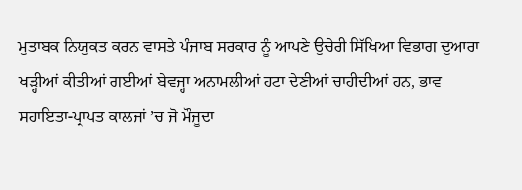ਮੁਤਾਬਕ ਨਿਯੁਕਤ ਕਰਨ ਵਾਸਤੇ ਪੰਜਾਬ ਸਰਕਾਰ ਨੂੰ ਆਪਣੇ ਉਚੇਰੀ ਸਿੱਖਿਆ ਵਿਭਾਗ ਦੁਆਰਾ ਖੜ੍ਹੀਆਂ ਕੀਤੀਆਂ ਗਈਆਂ ਬੇਵਜ੍ਹਾ ਅਨਾਮਲੀਆਂ ਹਟਾ ਦੇਣੀਆਂ ਚਾਹੀਦੀਆਂ ਹਨ, ਭਾਵ ਸਹਾਇਤਾ-ਪ੍ਰਾਪਤ ਕਾਲਜਾਂ ’ਚ ਜੋ ਮੌਜੂਦਾ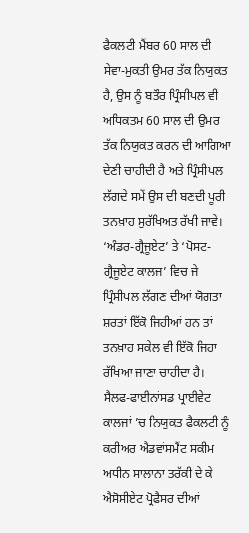ਫੈਕਲਟੀ ਮੈਂਬਰ 60 ਸਾਲ ਦੀ ਸੇਵਾ-ਮੁਕਤੀ ਉਮਰ ਤੱਕ ਨਿਯੁਕਤ ਹੈ, ਉਸ ਨੂੰ ਬਤੌਰ ਪ੍ਰਿੰਸੀਪਲ ਵੀ ਅਧਿਕਤਮ 60 ਸਾਲ ਦੀ ਉਮਰ ਤੱਕ ਨਿਯੁਕਤ ਕਰਨ ਦੀ ਆਗਿਆ ਦੇਣੀ ਚਾਹੀਦੀ ਹੈ ਅਤੇ ਪ੍ਰਿੰਸੀਪਲ ਲੱਗਦੇ ਸਮੇਂ ਉਸ ਦੀ ਬਣਦੀ ਪੂਰੀ ਤਨਖ਼ਾਹ ਸੁਰੱਖਿਅਤ ਰੱਖੀ ਜਾਵੇ। ‘ਅੰਡਰ-ਗ੍ਰੈਜੂਏਟ’ ਤੇ ‘ਪੋਸਟ-ਗ੍ਰੈਜੂਏਟ ਕਾਲਜ’ ਵਿਚ ਜੇ ਪ੍ਰਿੰਸੀਪਲ ਲੱਗਣ ਦੀਆਂ ਯੋਗਤਾ ਸ਼ਰਤਾਂ ਇੱਕੋ ਜਿਹੀਆਂ ਹਨ ਤਾਂ ਤਨਖ਼ਾਹ ਸਕੇਲ ਵੀ ਇੱਕੋ ਜਿਹਾ ਰੱਖਿਆ ਜਾਣਾ ਚਾਹੀਦਾ ਹੈ। ਸੈਲਫ-ਫਾਈਨਾਂਸਡ ਪ੍ਰਾਈਵੇਟ ਕਾਲਜਾਂ ’ਚ ਨਿਯੁਕਤ ਫੈਕਲਟੀ ਨੂੰ ਕਰੀਅਰ ਐਡਵਾਂਸਮੈਂਟ ਸਕੀਮ ਅਧੀਨ ਸਾਲਾਨਾ ਤਰੱਕੀ ਦੇ ਕੇ ਐਸੋਸੀਏਟ ਪ੍ਰੋਫੈਸਰ ਦੀਆਂ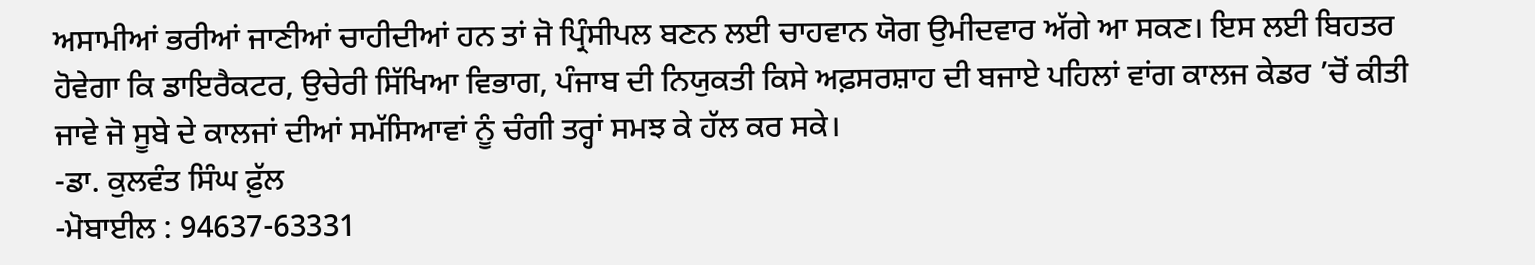ਅਸਾਮੀਆਂ ਭਰੀਆਂ ਜਾਣੀਆਂ ਚਾਹੀਦੀਆਂ ਹਨ ਤਾਂ ਜੋ ਪ੍ਰਿੰਸੀਪਲ ਬਣਨ ਲਈ ਚਾਹਵਾਨ ਯੋਗ ਉਮੀਦਵਾਰ ਅੱਗੇ ਆ ਸਕਣ। ਇਸ ਲਈ ਬਿਹਤਰ ਹੋਵੇਗਾ ਕਿ ਡਾਇਰੈਕਟਰ, ਉਚੇਰੀ ਸਿੱਖਿਆ ਵਿਭਾਗ, ਪੰਜਾਬ ਦੀ ਨਿਯੁਕਤੀ ਕਿਸੇ ਅਫ਼ਸਰਸ਼ਾਹ ਦੀ ਬਜਾਏ ਪਹਿਲਾਂ ਵਾਂਗ ਕਾਲਜ ਕੇਡਰ ’ਚੋਂ ਕੀਤੀ ਜਾਵੇ ਜੋ ਸੂਬੇ ਦੇ ਕਾਲਜਾਂ ਦੀਆਂ ਸਮੱਸਿਆਵਾਂ ਨੂੰ ਚੰਗੀ ਤਰ੍ਹਾਂ ਸਮਝ ਕੇ ਹੱਲ ਕਰ ਸਕੇ।
-ਡਾ. ਕੁਲਵੰਤ ਸਿੰਘ ਫ਼ੁੱਲ
-ਮੋਬਾਈਲ : 94637-63331